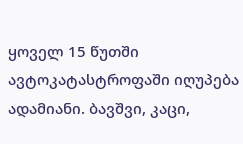ყოველ 15 წუთში ავტოკატასტროფაში იღუპება ადამიანი. ბავშვი, კაცი,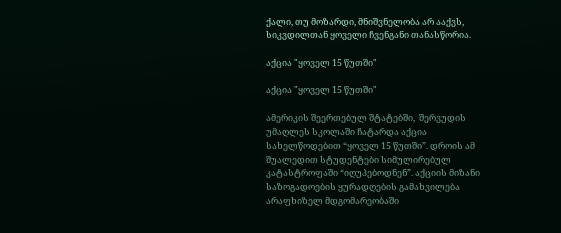ქალი, თუ მოზარდი, მნიშვნელობა არ ააქვს, სიკვდილთან ყოველი ჩვენგანი თანასწორია.

აქცია "ყოველ 15 წუთში"

აქცია "ყოველ 15 წუთში"

ამერიკის შეერთებულ შტატებში,  შერვუდის უმაღლეს სკოლაში ჩატარდა აქცია სახელწოდებით “ყოველ 15 წუთში”. დროის ამ შუალედით სტუდენტები სიმულირებულ კატასტროფაში “იღუპებოდნენ”. აქციის მიზანი საზოგადოების ყურადღების გამახვილება არაფხიზელ მდგომარეობაში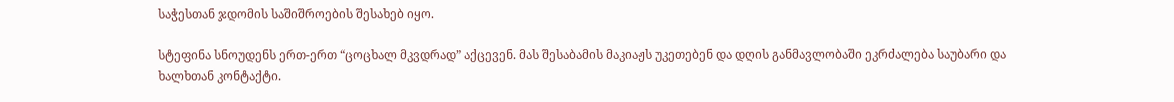საჭესთან ჯდომის საშიშროების შესახებ იყო.

სტეფინა სნოუდენს ერთ-ერთ “ცოცხალ მკვდრად” აქცევენ. მას შესაბამის მაკიაჟს უკეთებენ და დღის განმავლობაში ეკრძალება საუბარი და ხალხთან კონტაქტი.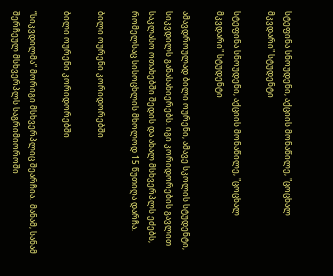სტეფინა სნოუდენი, აქციის მონაწილე, "ცოცხალ მკვდარი" სტუდენტი

სტეფინა სნოუდენი, აქციის მონაწილე, "ცოცხალ მკვდარი" სტუდენტი

ამავდროულად ბილი ოურენი, ამავე სკოლის სტუდენტი, სიკვდილს განასახიერებს. იგი კორიდორების გავლით საკლასო ოთახებში შედის და ახალ მსხვერპლს ეძებს, რომელსაც სისოცხლის მხოლოდ 15 წუთიღა დარჩა.

ბილი ოურენი კორიდორებში

ბილი ოურენი კორიდორებში

“სიკვდილმა” მორიგი მსხვერპლიც შეარჩია.  მანამ, სანამ შერჩეულ მსხვერპლს საგრიმიოროში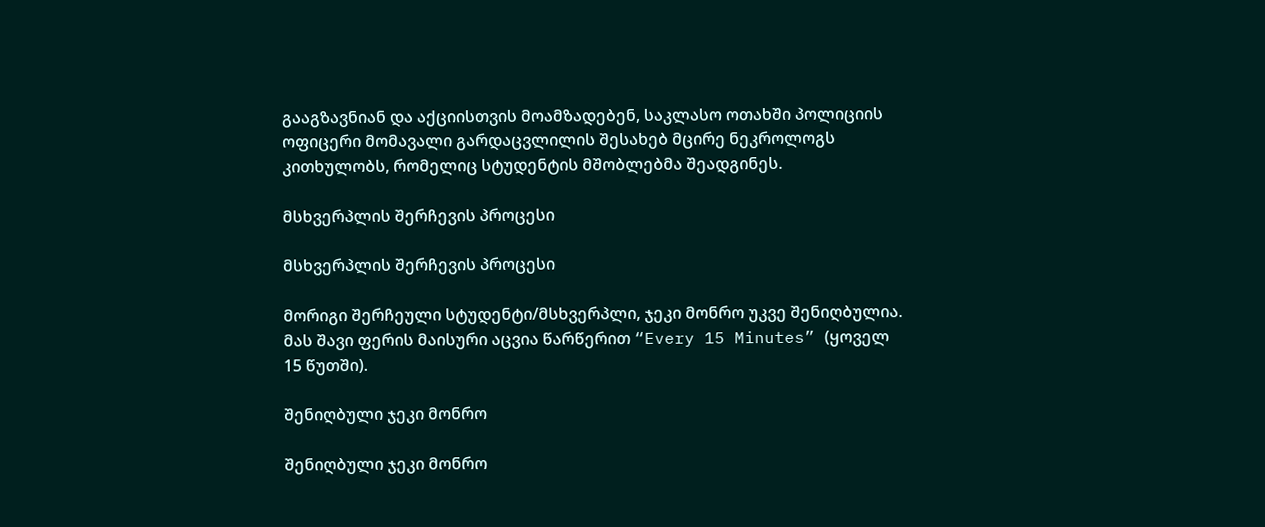გააგზავნიან და აქციისთვის მოამზადებენ, საკლასო ოთახში პოლიციის ოფიცერი მომავალი გარდაცვლილის შესახებ მცირე ნეკროლოგს კითხულობს, რომელიც სტუდენტის მშობლებმა შეადგინეს.

მსხვერპლის შერჩევის პროცესი

მსხვერპლის შერჩევის პროცესი

მორიგი შერჩეული სტუდენტი/მსხვერპლი, ჯეკი მონრო უკვე შენიღბულია. მას შავი ფერის მაისური აცვია წარწერით “Every 15 Minutes” (ყოველ 15 წუთში).

შენიღბული ჯეკი მონრო

შენიღბული ჯეკი მონრო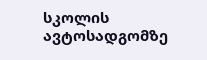სკოლის ავტოსადგომზე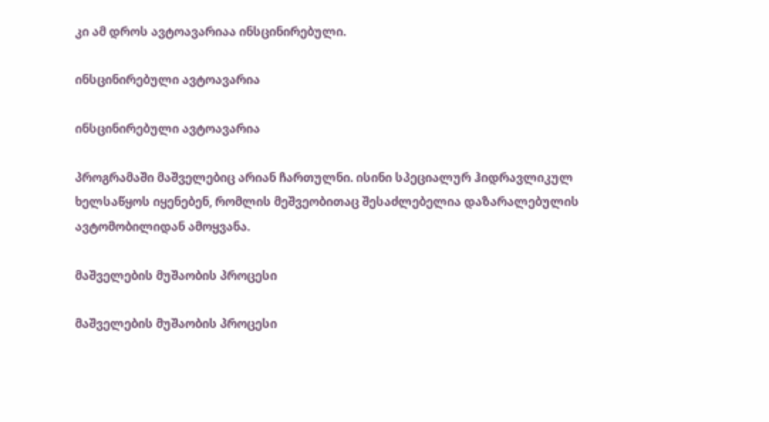კი ამ დროს ავტოავარიაა ინსცინირებული.

ინსცინირებული ავტოავარია

ინსცინირებული ავტოავარია

პროგრამაში მაშველებიც არიან ჩართულნი. ისინი სპეციალურ ჰიდრავლიკულ ხელსაწყოს იყენებენ, რომლის მეშვეობითაც შესაძლებელია დაზარალებულის ავტომობილიდან ამოყვანა.

მაშველების მუშაობის პროცესი

მაშველების მუშაობის პროცესი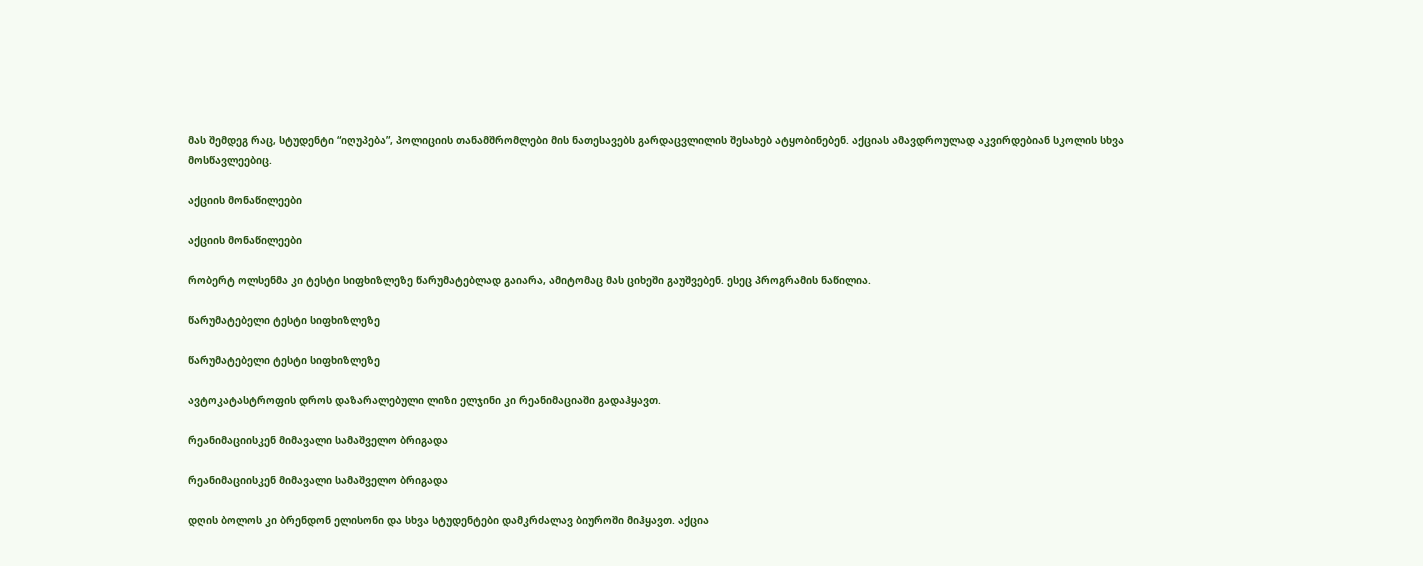მას შემდეგ რაც, სტუდენტი “იღუპება”, პოლიციის თანამშრომლები მის ნათესავებს გარდაცვლილის შესახებ ატყობინებენ. აქციას ამავდროულად აკვირდებიან სკოლის სხვა მოსწავლეებიც.

აქციის მონაწილეები

აქციის მონაწილეები

რობერტ ოლსენმა კი ტესტი სიფხიზლეზე წარუმატებლად გაიარა, ამიტომაც მას ციხეში გაუშვებენ. ესეც პროგრამის ნაწილია.

წარუმატებელი ტესტი სიფხიზლეზე

წარუმატებელი ტესტი სიფხიზლეზე

ავტოკატასტროფის დროს დაზარალებული ლიზი ელჯინი კი რეანიმაციაში გადაჰყავთ.

რეანიმაციისკენ მიმავალი სამაშველო ბრიგადა

რეანიმაციისკენ მიმავალი სამაშველო ბრიგადა

დღის ბოლოს კი ბრენდონ ელისონი და სხვა სტუდენტები დამკრძალავ ბიუროში მიჰყავთ. აქცია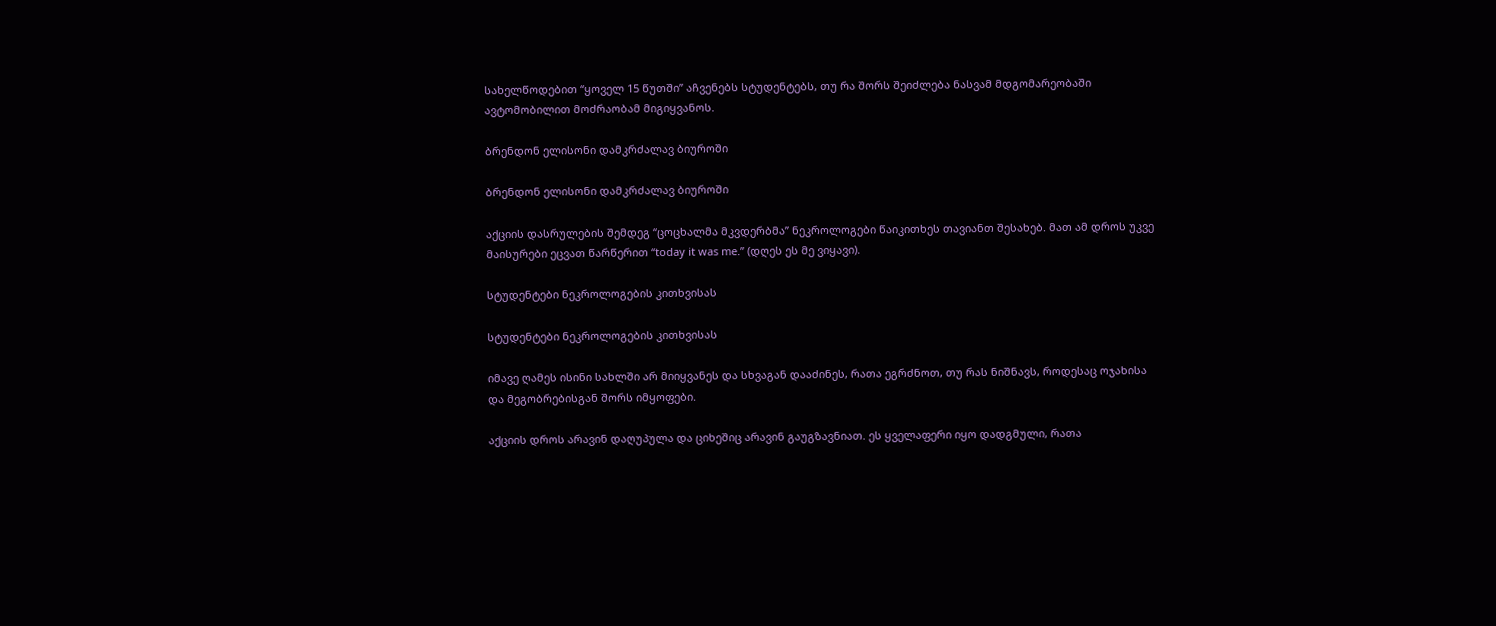სახელწოდებით “ყოველ 15 წუთში” აჩვენებს სტუდენტებს, თუ რა შორს შეიძლება ნასვამ მდგომარეობაში ავტომობილით მოძრაობამ მიგიყვანოს.

ბრენდონ ელისონი დამკრძალავ ბიუროში

ბრენდონ ელისონი დამკრძალავ ბიუროში

აქციის დასრულების შემდეგ “ცოცხალმა მკვდერბმა” ნეკროლოგები წაიკითხეს თავიანთ შესახებ. მათ ამ დროს უკვე მაისურები ეცვათ წარწერით “today it was me.” (დღეს ეს მე ვიყავი).

სტუდენტები ნეკროლოგების კითხვისას

სტუდენტები ნეკროლოგების კითხვისას

იმავე ღამეს ისინი სახლში არ მიიყვანეს და სხვაგან დააძინეს, რათა ეგრძნოთ, თუ რას ნიშნავს, როდესაც ოჯახისა და მეგობრებისგან შორს იმყოფები.

აქციის დროს არავინ დაღუპულა და ციხეშიც არავინ გაუგზავნიათ. ეს ყველაფერი იყო დადგმული, რათა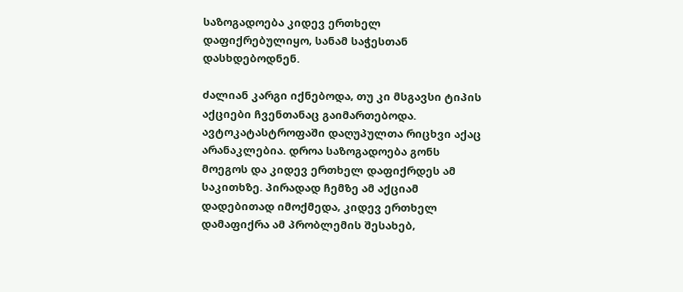საზოგადოება კიდევ ერთხელ დაფიქრებულიყო, სანამ საჭესთან დასხდებოდნენ.

ძალიან კარგი იქნებოდა, თუ კი მსგავსი ტიპის აქციები ჩვენთანაც გაიმართებოდა. ავტოკატასტროფაში დაღუპულთა რიცხვი აქაც არანაკლებია. დროა საზოგადოება გონს მოეგოს და კიდევ ერთხელ დაფიქრდეს ამ საკითხზე. პირადად ჩემზე ამ აქციამ დადებითად იმოქმედა, კიდევ ერთხელ დამაფიქრა ამ პრობლემის შესახებ,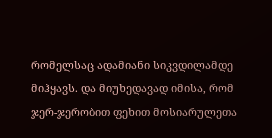რომელსაც ადამიანი სიკვდილამდე მიჰყავს. და მიუხედავად იმისა, რომ ჯერ-ჯერობით ფეხით მოსიარულეთა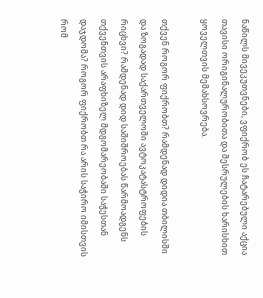ნაწილს მივეკუთვნები, ვფიქრობ ეს ჩატარებული აქცია თავისი ორიგინალურობითა და შესრულების ხარისხით ყოველთვის მემახსოვრება.

თქვენ როგორ ფიქრობთ? რამდენად დიდია თბილისში და ზოგადად საქართველოში ავტოკატასტროფების რიცხვი? რამდენად დიდ საშიშროებას წარმოადგენს თქვენთვის არაფხიზელ მდგომარეობაში საჭესთან დაჯდომა? როგორ ფიქრობთ რა არის საჭირო იმისთვის რომ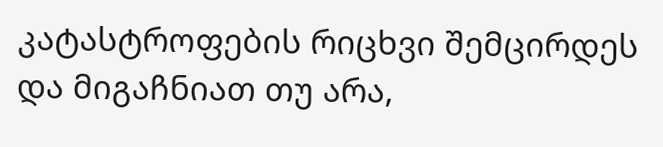კატასტროფების რიცხვი შემცირდეს და მიგაჩნიათ თუ არა,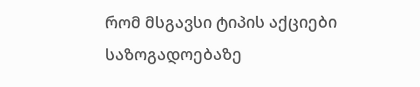რომ მსგავსი ტიპის აქციები საზოგადოებაზე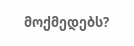მოქმედებს?